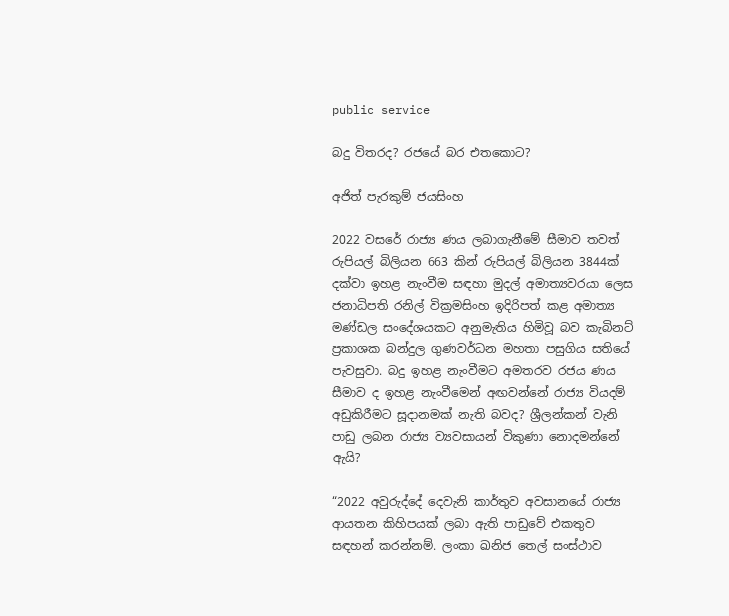public service

බදු විතරද? රජයේ බර එතකොට?

අජිත් පැරකුම් ජයසිංහ

2022 වසරේ රාජ්‍ය ණය ලබාගැනීමේ සීමාව තවත් රුපියල් බිලියන 663 කින් රුපියල් බිලියන 3844ක් දක්වා ඉහළ නැංවීම සඳහා මුදල් අමාත්‍යවරයා ලෙස ජනාධිපති රනිල් වික්‍රමසිංහ ඉදිරිපත් කළ අමාත්‍ය මණ්ඩල සංදේශයකට අනුමැතිය හිමිවූ බව කැබිනට් ප්‍රකාශක බන්දුල ගුණවර්ධන මහතා පසුගිය සතියේ පැවසුවා. බදු ඉහළ නැංවීමට අමතරව රජය ණය සීමාව ද ඉහළ නැංවීමෙන් අඟවන්නේ රාජ්‍ය වියදම් අඩුකිරීමට සූදානමක් නැති බවද? ශ්‍රීලන්කන් වැනි පාඩු ලබන රාජ්‍ය ව්‍යවසායන් විකුණා නොදමන්නේ ඇයි?

“2022 අවුරුද්දේ දෙවැනි කාර්තුව අවසානයේ රාජ්‍ය ආයතන කිහිපයක් ලබා ඇති පාඩුවේ එකතුව සඳහන් කරන්නම්. ලංකා ඛනිජ තෙල් සංස්ථාව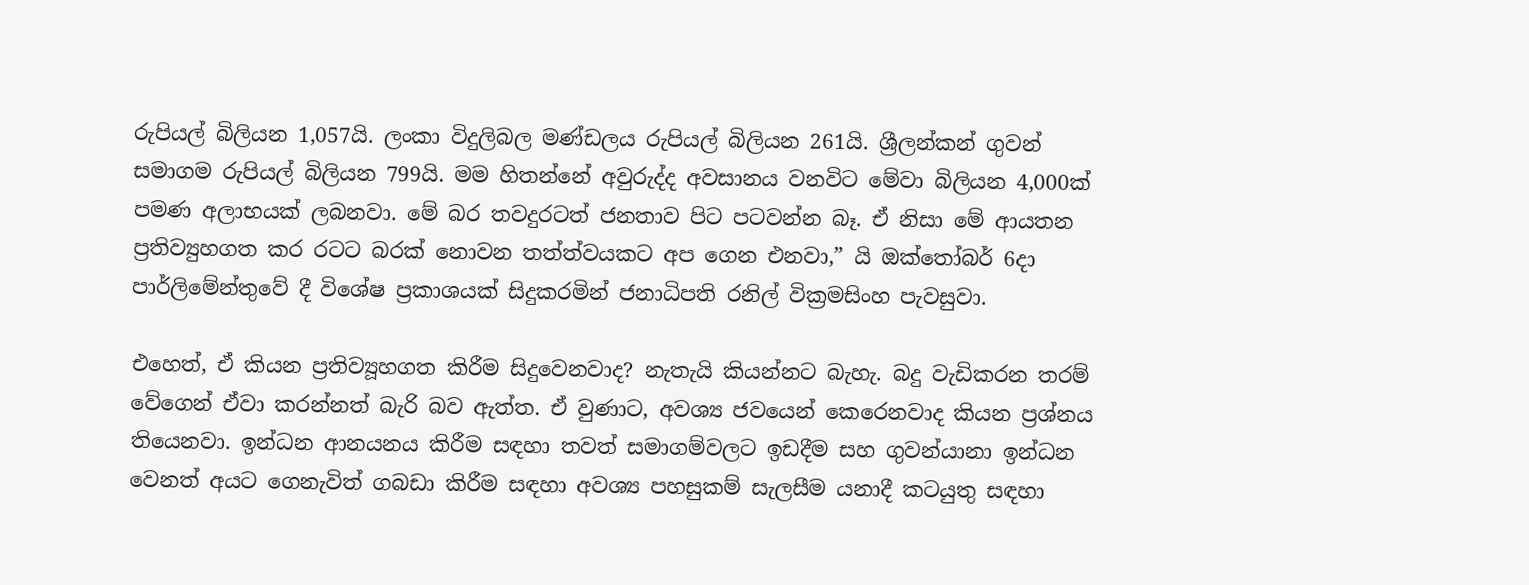රුපියල් බිලියන 1,057යි. ලංකා විදුලිබල මණ්ඩලය රුපියල් බිලියන 261යි. ශ්‍රීලන්කන් ගුවන් සමාගම රුපියල් බිලියන 799යි. මම හිතන්නේ අවුරුද්ද අවසානය වනවිට මේවා බිලියන 4,000ක් පමණ අලාභයක් ලබනවා. මේ බර තවදුරටත් ජනතාව පිට පටවන්න බෑ. ඒ නිසා මේ ආයතන ප්‍රතිව්‍යුහගත කර රටට බරක් නොවන තත්ත්වයකට අප ගෙන එනවා,” යි ඔක්තෝබර් 6දා පාර්ලිමේන්තුවේ දී විශේෂ ප්‍රකාශයක් සිදුකරමින් ජනාධිපති රනිල් වික්‍රමසිංහ පැවසුවා.

එහෙත්, ඒ කියන ප්‍රතිව්‍යූහගත කිරීම සිදුවෙනවාද? නැතැයි කියන්නට බැහැ. බදු වැඩිකරන තරම් වේගෙන් ඒවා කරන්නත් බැරි බව ඇත්ත. ඒ වුණාට, අවශ්‍ය ජවයෙන් කෙරෙනවාද කියන ප්‍රශ්නය තියෙනවා. ඉන්ධන ආනයනය කිරීම සඳහා තවත් සමාගම්වලට ඉඩදීම සහ ගුවන්යානා ඉන්ධන වෙනත් අයට ගෙනැවිත් ගබඩා කිරීම සඳහා අවශ්‍ය පහසුකම් සැලසීම යනාදී කටයුතු සඳහා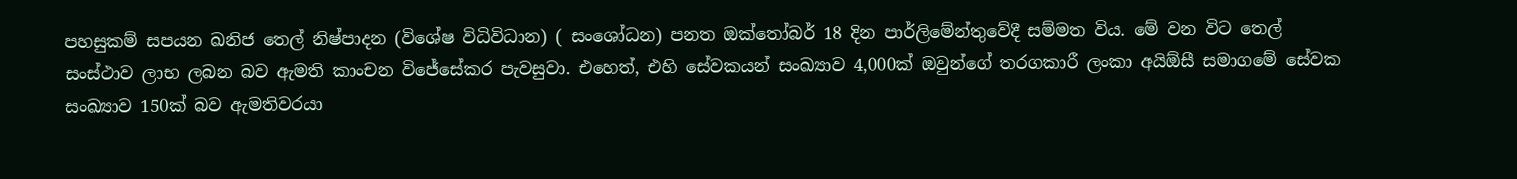පහසුකම් සපයන ඛනිජ තෙල් නිෂ්පාදන (විශේෂ විධිවිධාන) ( සංශෝධන) පනත ඔක්තෝබර් 18 දින පාර්ලිමේන්තුවේදී සම්මත විය. මේ වන විට තෙල් සංස්ථාව ලාභ ලබන බව ඇමති කාංචන විජේසේකර පැවසුවා. එහෙත්, එහි සේවකයන් සංඛ්‍යාව 4,000ක් ඔවුන්ගේ තරගකාරී ලංකා අයිඕසී සමාගමේ සේවක සංඛ්‍යාව 150ක් බව ඇමතිවරයා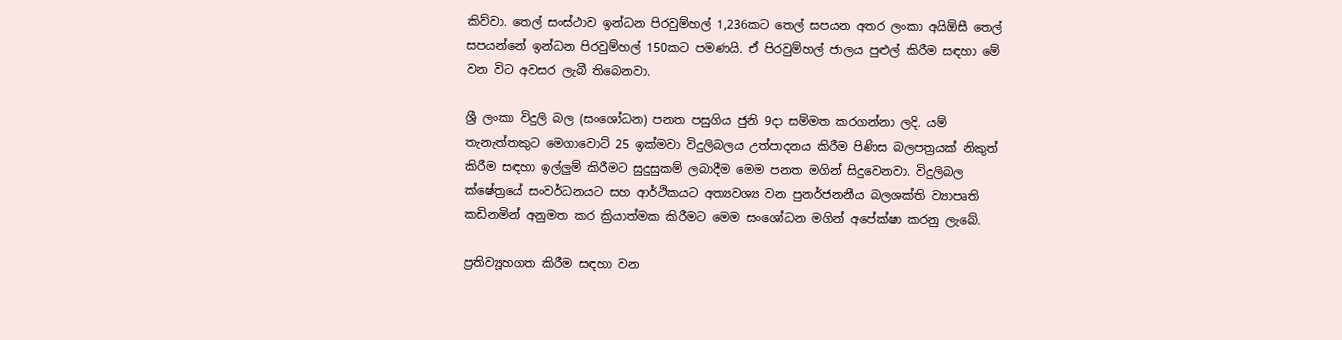කිව්වා. තෙල් සංස්ථාව ඉන්ධන පිරවුම්හල් 1,236කට තෙල් සපයන අතර ලංකා අයිඕසී තෙල් සපයන්නේ ඉන්ධන පිරවුම්හල් 150කට පමණයි. ඒ පිරවුම්හල් ජාලය පුළුල් කිරීම සඳහා මේ වන විට අවසර ලැබී තිබෙනවා.

ශ්‍රී ලංකා විදුලි බල (සංශෝධන) පනත පසුගිය ජුනි 9දා සම්මත කරගන්නා ලදි. යම් තැනැත්තකුට මෙගාවොට් 25 ඉක්මවා විදුලිබලය උත්පාදනය කිරීම පිණිස බලපත්‍රයක් නිකුත් කිරීම සඳහා ඉල්ලුම් කිරීමට සුදුසුකම් ලබාදීම මෙම පනත මගින් සිදුවෙනවා. විදුලිබල ක්ෂේත්‍රයේ සංවර්ධනයට සහ ආර්ථිකයට අත්‍යවශ්‍ය වන පුනර්ජනනීය බලශක්ති ව්‍යාපෘති කඩිනමින් අනුමත කර ක්‍රියාත්මක කිරීමට මෙම සංශෝධන මගින් අපේක්ෂා කරනු ලැබේ.

ප්‍රතිව්‍යූහගත කිරීම සඳහා වන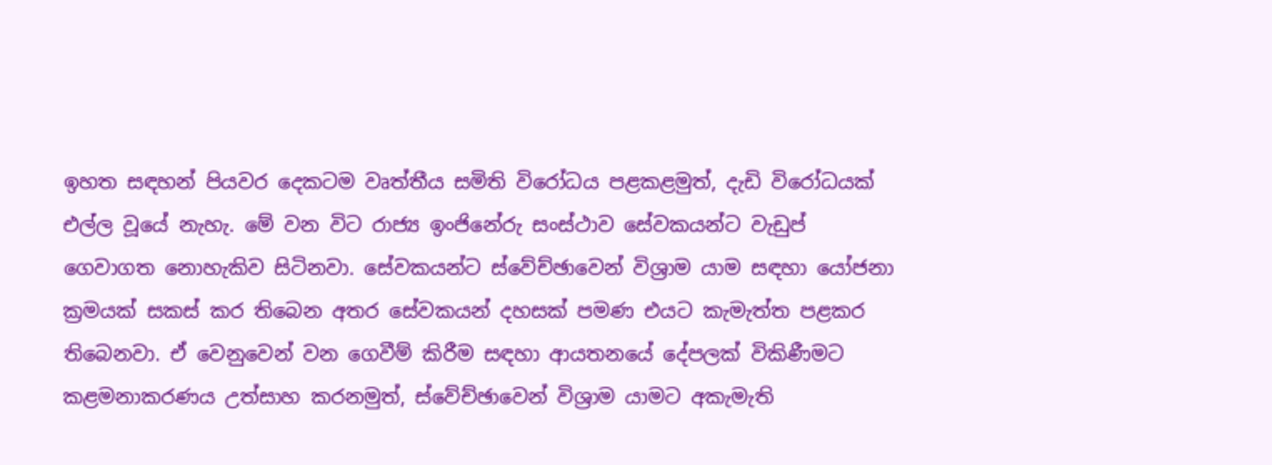ඉහත සඳහන් පියවර දෙකටම වෘත්තීය සමිති විරෝධය පළකළමුත්, දැඩි විරෝධයක් එල්ල වූයේ නැහැ. මේ වන විට රාජ්‍ය ඉංජිනේරු සංස්ථාව සේවකයන්ට වැඩුප් ගෙවාගත නොහැකිව සිටිනවා. සේවකයන්ට ස්වේච්ඡාවෙන් විශ්‍රාම යාම සඳහා යෝජනා ක්‍රමයක් සකස් කර තිබෙන අතර සේවකයන් දහසක් පමණ එයට කැමැත්ත පළකර තිබෙනවා. ඒ වෙනුවෙන් වන ගෙවීම් කිරීම සඳහා ආයතනයේ දේපලක් විකිණීමට කළමනාකරණය උත්සාහ කරනමුත්, ස්වේච්ඡාවෙන් විශ්‍රාම යාමට අකැමැති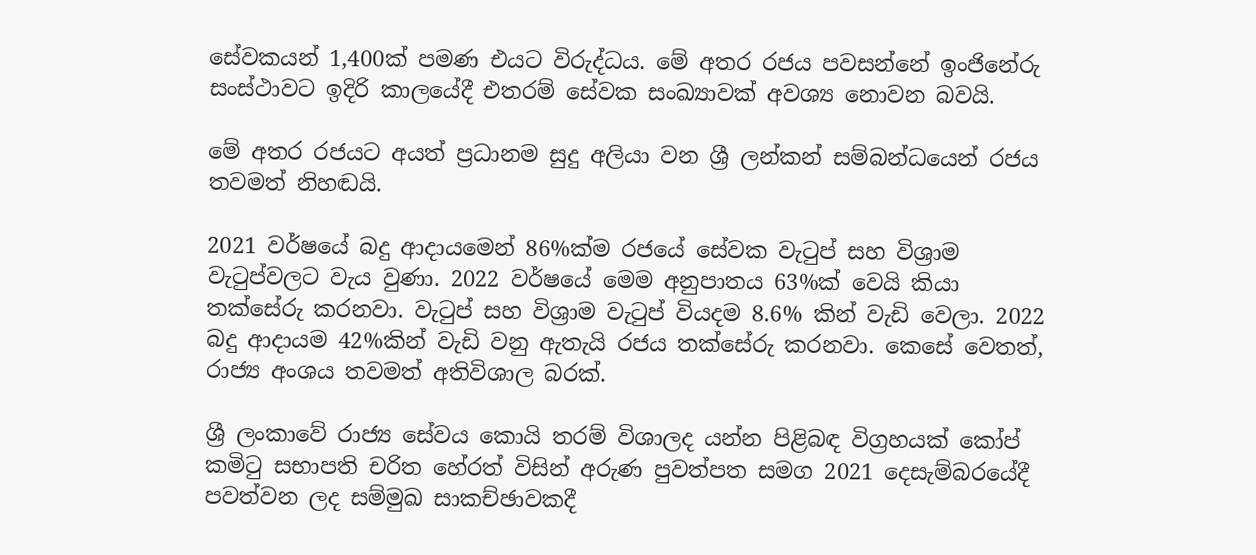සේවකයන් 1,400ක් පමණ එයට විරුද්ධය. මේ අතර රජය පවසන්නේ ඉංජිනේරු සංස්ථාවට ඉදිරි කාලයේදී එතරම් සේවක සංඛ්‍යාවක් අවශ්‍ය නොවන බවයි.

මේ අතර රජයට අයත් ප්‍රධානම සුදු අලියා වන ශ්‍රී ලන්කන් සම්බන්ධයෙන් රජය තවමත් නිහඬයි.

2021 වර්ෂයේ බදු ආදායමෙන් 86%ක්ම රජයේ සේවක වැටුප් සහ විශ්‍රාම වැටුප්වලට වැය වුණා. 2022 වර්ෂයේ මෙම අනුපාතය 63%ක් වෙයි කියා තක්සේරු කරනවා. වැටුප් සහ විශ්‍රාම වැටුප් වියදම 8.6% කින් වැඩි වෙලා. 2022 බදු ආදායම 42%කින් වැඩි වනු ඇතැයි රජය තක්සේරු කරනවා. කෙසේ වෙතත්, රාජ්‍ය අංශය තවමත් අතිවිශාල බරක්.

ශ්‍රී ලංකාවේ රාජ්‍ය සේවය කොයි තරම් විශාලද යන්න පිළිබඳ විග්‍රහයක් කෝප් කමිටු සභාපති චරිත හේරත් විසින් අරුණ පුවත්පත සමග 2021 දෙසැම්බරයේදී පවත්වන ලද සම්මුඛ සාකච්ඡාවකදී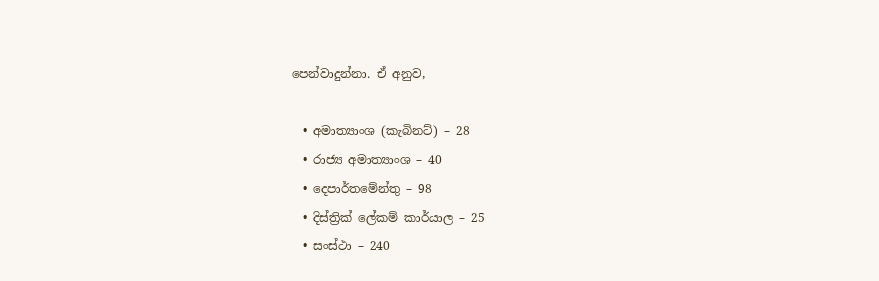පෙන්වාදුන්නා. ඒ අනුව,

  • අමාත්‍යාංශ (කැබිනට්) – 28
  • රාජ්‍ය අමාත්‍යාංශ – 40
  • දෙපාර්තමේන්තු – 98
  • දිස්ත්‍රික් ලේකම් කාර්යාල – 25
  • සංස්ථා – 240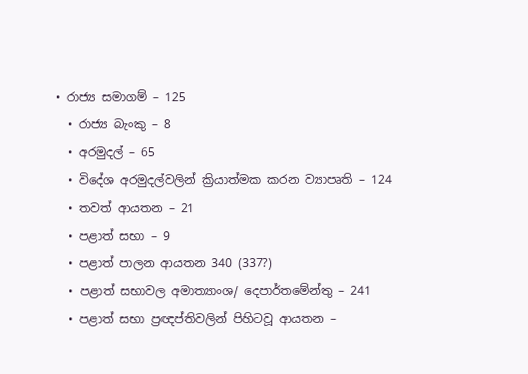• රාජ්‍ය සමාගම් – 125
  • රාජ්‍ය බැංකු – 8
  • අරමුදල් – 65
  • විදේශ අරමුදල්වලින් ක්‍රියාත්මක කරන ව්‍යාපෘති – 124
  • තවත් ආයතන – 21
  • පළාත් සභා – 9
  • පළාත් පාලන ආයතන 340 (337?)
  • පළාත් සභාවල අමාත්‍යාංශ/ දෙපාර්තමේන්තු – 241
  • පළාත් සභා ප්‍රඥප්තිවලින් පිහිටවූ ආයතන –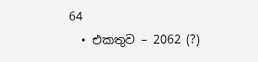64
  • එකතුව – 2062 (?)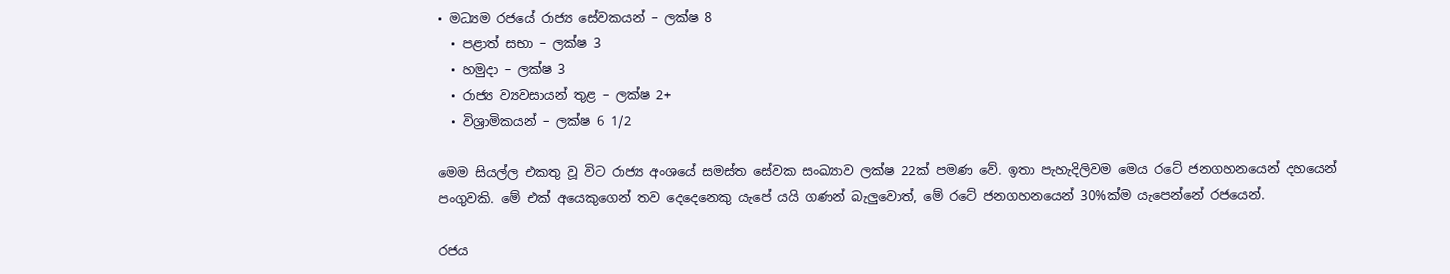• මධ්‍යම රජයේ රාජ්‍ය සේවකයන් – ලක්ෂ 8
  • පළාත් සභා – ලක්ෂ 3
  • හමුදා – ලක්ෂ 3
  • රාජ්‍ය ව්‍යවසායන් තුළ – ලක්ෂ 2+
  • විශ්‍රාමිකයන් – ලක්ෂ 6 1/2

මෙම සියල්ල එකතු වූ විට රාජ්‍ය අංශයේ සමස්ත සේවක සංඛ්‍යාව ලක්ෂ 22ක් පමණ වේ. ඉතා පැහැදිලිවම මෙය රටේ ජනගහනයෙන් දහයෙන් පංගුවකි. මේ එක් අයෙකුගෙන් තව දෙදෙනෙකු යැපේ යයි ගණන් බැලුවොත්, මේ රටේ ජනගහනයෙන් 30%ක්ම යැපෙන්නේ රජයෙන්.

රජය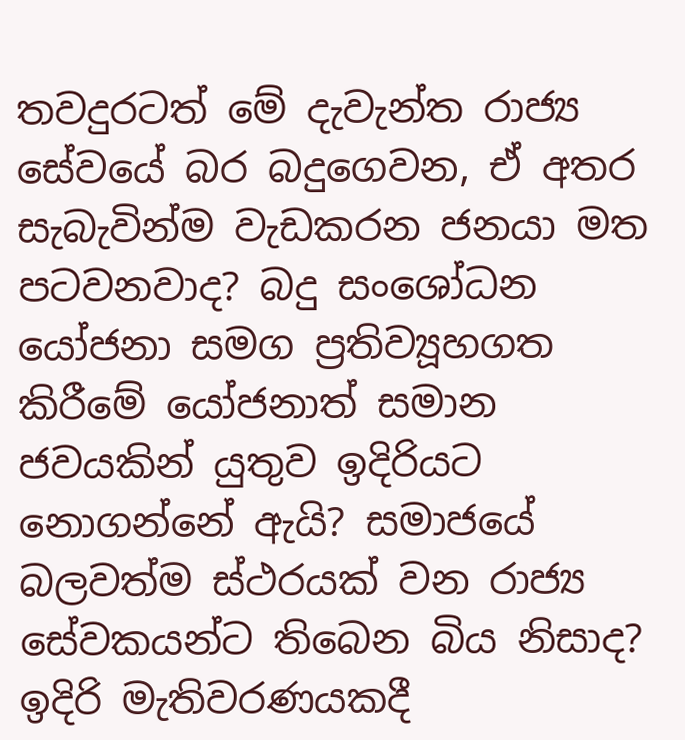තවදුරටත් මේ දැවැන්ත රාජ්‍ය සේවයේ බර බදුගෙවන, ඒ අතර සැබැවින්ම වැඩකරන ජනයා මත පටවනවාද? බදු සංශෝධන යෝජනා සමග ප්‍රතිව්‍යූහගත කිරීමේ යෝජනාත් සමාන ජවයකින් යුතුව ඉදිරියට නොගන්නේ ඇයි? සමාජයේ බලවත්ම ස්ථරයක් වන රාජ්‍ය සේවකයන්ට තිබෙන බිය නිසාද? ඉදිරි මැතිවරණයකදී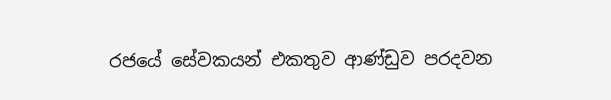රජයේ සේවකයන් එකතුව ආණ්ඩුව පරදවන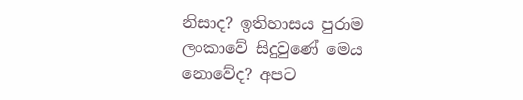නිසාද? ඉතිහාසය පුරාම ලංකාවේ සිදුවුණේ මෙය නොවේද? අපට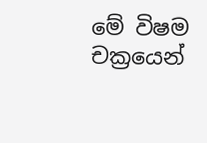මේ විෂම චක්‍රයෙන්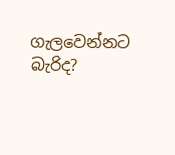ගැලවෙන්නට බැරිද?